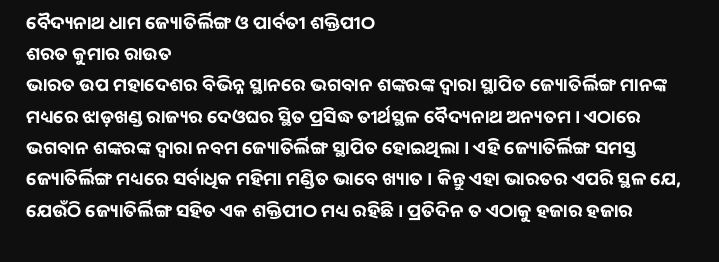ବୈଦ୍ୟନାଥ ଧାମ ଜ୍ୟୋତିର୍ଲିଙ୍ଗ ଓ ପାର୍ବତୀ ଶକ୍ତିପୀଠ
ଶରତ କୁମାର ରାଉତ
ଭାରତ ଉପ ମହାଦେଶର ବିଭିନ୍ନ ସ୍ଥାନରେ ଭଗବାନ ଶଙ୍କରଙ୍କ ଦ୍ୱାରା ସ୍ଥାପିତ ଜ୍ୟୋତିର୍ଲିଙ୍ଗ ମାନଙ୍କ ମଧ୍ୟରେ ଝାଡ଼ଖଣ୍ଡ ରାଜ୍ୟର ଦେଓଘର ସ୍ଥିତ ପ୍ରସିଦ୍ଧ ତୀର୍ଥସ୍ଥଳ ବୈଦ୍ୟନାଥ ଅନ୍ୟତମ । ଏଠାରେ ଭଗବାନ ଶଙ୍କରଙ୍କ ଦ୍ୱାରା ନବମ ଜ୍ୟୋତିର୍ଲିଙ୍ଗ ସ୍ଥାପିତ ହୋଇଥିଲା । ଏହି ଜ୍ୟୋତିର୍ଲିଙ୍ଗ ସମସ୍ତ ଜ୍ୟୋତିର୍ଲିଙ୍ଗ ମଧ୍ୟରେ ସର୍ବାଧିକ ମହିମା ମଣ୍ଡିତ ଭାବେ ଖ୍ୟାତ । କିନ୍ତୁ ଏହା ଭାରତର ଏପରି ସ୍ଥଳ ଯେ, ଯେଉଁଠି ଜ୍ୟୋତିର୍ଲିଙ୍ଗ ସହିତ ଏକ ଶକ୍ତିପୀଠ ମଧ୍ୟ ରହିଛି । ପ୍ରତିଦିନ ତ ଏଠାକୁ ହଜାର ହଜାର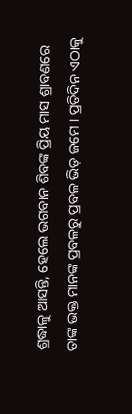ଶ୍ରଦ୍ଧାଳୁ ଆସନ୍ତି, ହେଲେ ଭଗବାନ ଶିବଙ୍କ ପ୍ରିୟ ମାସ ଶ୍ରାବଣରେ ତାଙ୍କ ଭକ୍ତ ମାନଙ୍କ ପ୍ରବଳରୁ ପ୍ରବଳ ଭିଡ଼ ଜମେ । ପ୍ରତିଦିନ ଏଠାକୁ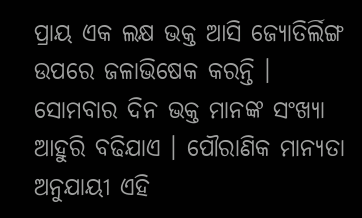ପ୍ରାୟ ଏକ ଲକ୍ଷ ଭକ୍ତ ଆସି ଜ୍ୟୋତିର୍ଲିଙ୍ଗ ଉପରେ ଜଳାଭିଷେକ କରନ୍ତି । ସୋମବାର ଦିନ ଭକ୍ତ ମାନଙ୍କ ସଂଖ୍ୟା ଆହୁରି ବଢିଯାଏ । ପୌରାଣିକ ମାନ୍ୟତା ଅନୁଯାୟୀ ଏହି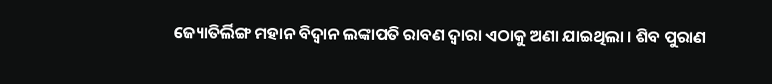ଜ୍ୟୋତିର୍ଲିଙ୍ଗ ମହାନ ବିଦ୍ୱାନ ଲଙ୍କାପତି ରାବଣ ଦ୍ୱାରା ଏଠାକୁ ଅଣା ଯାଇଥିଲା । ଶିବ ପୁରାଣ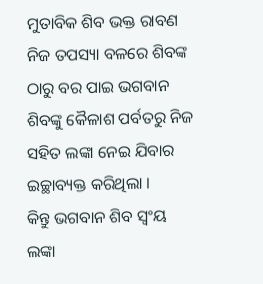ମୁତାବିକ ଶିବ ଭକ୍ତ ରାବଣ ନିଜ ତପସ୍ୟା ବଳରେ ଶିବଙ୍କ ଠାରୁ ବର ପାଇ ଭଗବାନ ଶିବଙ୍କୁ କୈଳାଶ ପର୍ବତରୁ ନିଜ ସହିତ ଲଙ୍କା ନେଇ ଯିବାର ଇଚ୍ଛାବ୍ୟକ୍ତ କରିଥିଲା ।
କିନ୍ତୁ ଭଗବାନ ଶିବ ସ୍ୱଂୟ ଲଙ୍କା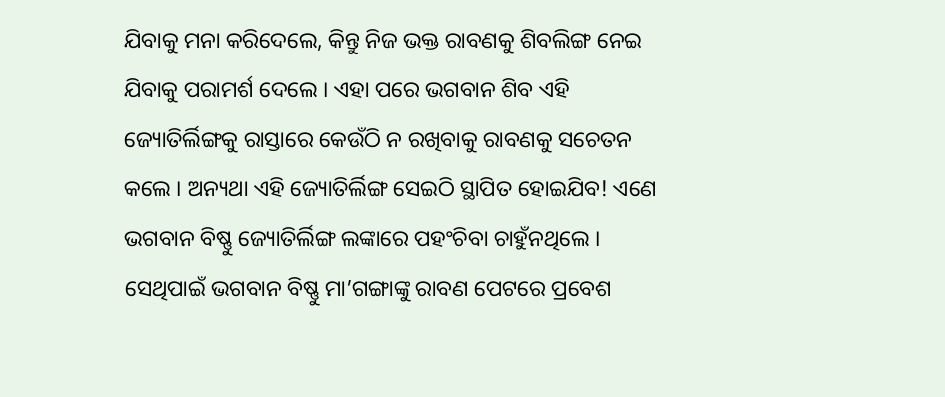ଯିବାକୁ ମନା କରିଦେଲେ, କିନ୍ତୁ ନିଜ ଭକ୍ତ ରାବଣକୁ ଶିବଲିଙ୍ଗ ନେଇ ଯିବାକୁ ପରାମର୍ଶ ଦେଲେ । ଏହା ପରେ ଭଗବାନ ଶିବ ଏହି ଜ୍ୟୋତିର୍ଲିଙ୍ଗକୁ ରାସ୍ତାରେ କେଉଁଠି ନ ରଖିବାକୁ ରାବଣକୁ ସଚେତନ କଲେ । ଅନ୍ୟଥା ଏହି ଜ୍ୟୋତିର୍ଲିଙ୍ଗ ସେଇଠି ସ୍ଥାପିତ ହୋଇଯିବ! ଏଣେ ଭଗବାନ ବିଷ୍ଣୁ ଜ୍ୟୋତିର୍ଲିଙ୍ଗ ଲଙ୍କାରେ ପହଂଚିବା ଚାହୁଁନଥିଲେ । ସେଥିପାଇଁ ଭଗବାନ ବିଷ୍ଣୁ ମା’ଗଙ୍ଗାଙ୍କୁ ରାବଣ ପେଟରେ ପ୍ରବେଶ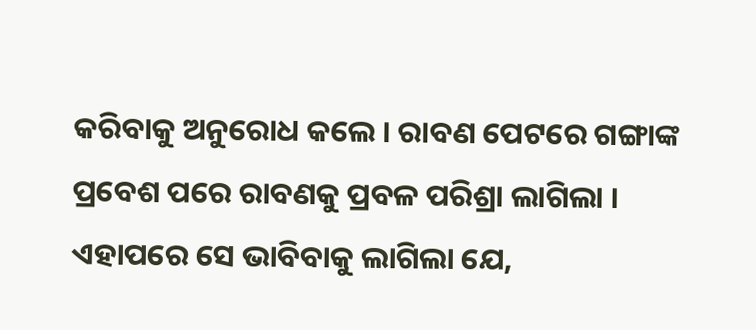କରିବାକୁ ଅନୁରୋଧ କଲେ । ରାବଣ ପେଟରେ ଗଙ୍ଗାଙ୍କ ପ୍ରବେଶ ପରେ ରାବଣକୁ ପ୍ରବଳ ପରିଶ୍ରା ଲାଗିଲା । ଏହାପରେ ସେ ଭାବିବାକୁ ଲାଗିଲା ଯେ,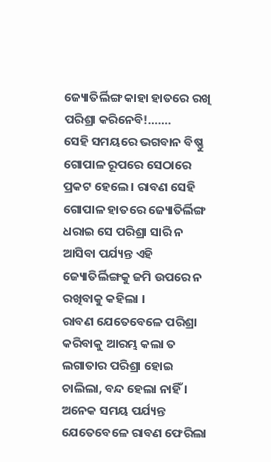ଜ୍ୟୋତିର୍ଲିଙ୍ଗ କାହା ହାତରେ ରଖି ପରିଶ୍ରା କରିନେବି!…….
ସେହି ସମୟରେ ଭଗବାନ ବିଷ୍ଣୁ ଗୋପାଳ ରୂପରେ ସେଠାରେ ପ୍ରକଟ ହେଲେ । ରାବଣ ସେହି ଗୋପାଳ ହାତରେ ଜ୍ୟୋତିର୍ଲିଙ୍ଗ ଧରାଇ ସେ ପରିଶ୍ରା ସାରି ନ ଆସିବା ପର୍ଯ୍ୟନ୍ତ ଏହି ଜ୍ୟୋତିର୍ଲିଙ୍ଗକୁ ଜମି ଉପରେ ନ ରଖିବାକୁ କହିଲା ।
ରାବଣ ଯେତେବେଳେ ପରିଶ୍ରା କରିବାକୁ ଆରମ୍ଭ କଲା ତ ଲଗାତାର ପରିଶ୍ରା ହୋଇ ଚାଲିଲା, ବନ୍ଦ ହେଲା ନାହିଁ । ଅନେକ ସମୟ ପର୍ଯ୍ୟନ୍ତ ଯେତେବେଳେ ରାବଣ ଫେରିଲା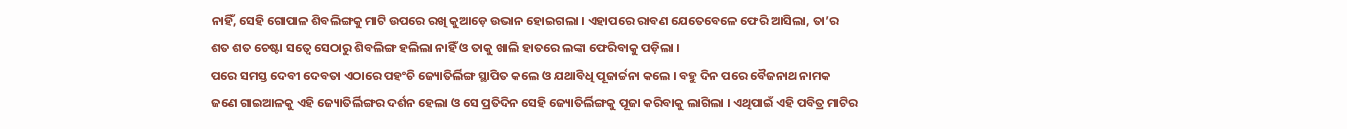ନାହିଁ, ସେହି ଗୋପାଳ ଶିବଲିଙ୍ଗକୁ ମାଟି ଉପରେ ରଖି କୁଆଡ଼େ ଉଭାନ ହୋଇଗଲା । ଏହାପରେ ରାବଣ ଯେତେବେଳେ ଫେରି ଆସିଲା, ତା’ର ଶତ ଶତ ଚେଷ୍ଟା ସତ୍ୱେ ସେଠାରୁ ଶିବଲିଙ୍ଗ ହଲିଲା ନାହିଁ ଓ ତାକୁ ଖାଲି ହାତରେ ଲଙ୍କା ଫେରିବାକୁ ପଡ଼ିଲା ।
ପରେ ସମସ୍ତ ଦେବୀ ଦେବତା ଏଠାରେ ପହଂଚି ଜ୍ୟୋତିର୍ଲିଙ୍ଗ ସ୍ଥାପିତ କଲେ ଓ ଯଥାବିଧି ପୂଜାର୍ଚ୍ଚନା କଲେ । ବହୁ ଦିନ ପରେ ବୈଜନାଥ ନାମକ ଜଣେ ଗାଇଆଳକୁ ଏହି ଜ୍ୟୋତିର୍ଲିଙ୍ଗର ଦର୍ଶନ ହେଲା ଓ ସେ ପ୍ରତିଦିନ ସେହି ଜ୍ୟୋତିର୍ଲିଙ୍ଗକୁ ପୂଜା କରିବାକୁ ଲାଗିଲା । ଏଥିପାଇଁ ଏହି ପବିତ୍ର ମାଟିର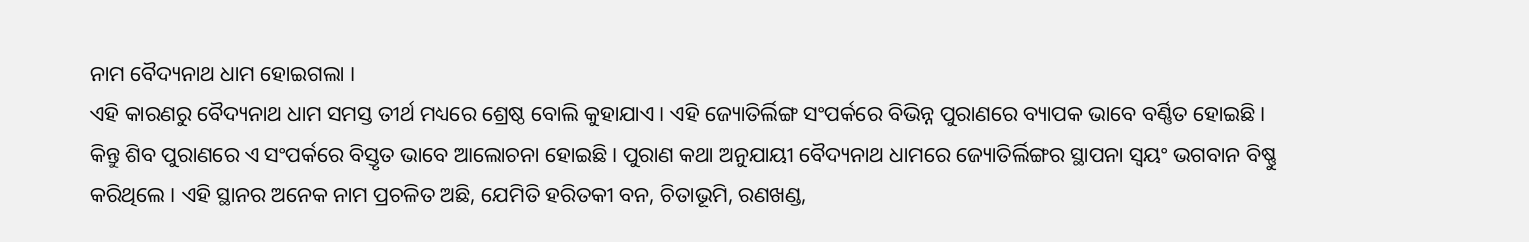ନାମ ବୈଦ୍ୟନାଥ ଧାମ ହୋଇଗଲା ।
ଏହି କାରଣରୁ ବୈଦ୍ୟନାଥ ଧାମ ସମସ୍ତ ତୀର୍ଥ ମଧ୍ୟରେ ଶ୍ରେଷ୍ଠ ବୋଲି କୁହାଯାଏ । ଏହି ଜ୍ୟୋତିର୍ଲିଙ୍ଗ ସଂପର୍କରେ ବିଭିନ୍ନ ପୁରାଣରେ ବ୍ୟାପକ ଭାବେ ବର୍ଣ୍ଣିତ ହୋଇଛି । କିନ୍ତୁ ଶିବ ପୁରାଣରେ ଏ ସଂପର୍କରେ ବିସ୍ତୃତ ଭାବେ ଆଲୋଚନା ହୋଇଛି । ପୁରାଣ କଥା ଅନୁଯାୟୀ ବୈଦ୍ୟନାଥ ଧାମରେ ଜ୍ୟୋତିର୍ଲିଙ୍ଗର ସ୍ଥାପନା ସ୍ୱୟଂ ଭଗବାନ ବିଷ୍ଣୁ କରିଥିଲେ । ଏହି ସ୍ଥାନର ଅନେକ ନାମ ପ୍ରଚଳିତ ଅଛି, ଯେମିତି ହରିତକୀ ବନ, ଚିତାଭୂମି, ରଣଖଣ୍ଡ,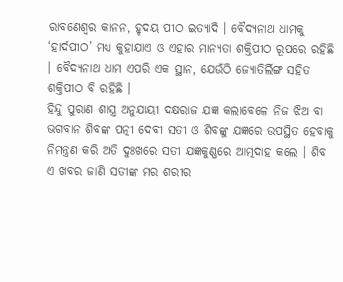ରାବଣେଶ୍ୱର କାନନ, ହୃଦୟ ପୀଠ ଇତ୍ୟାଦି । ବୈଦ୍ୟନାଥ ଧାମକୁ ‘ହାର୍ଦପୀଠ’ ମଧ୍ୟ କୁହାଯାଏ ଓ ଏହାର ମାନ୍ୟତା ଶକ୍ତିପୀଠ ରୂପରେ ରହିଛି । ବୈଦ୍ୟନାଥ ଧାମ ଏପରି ଏକ ସ୍ଥାନ, ଯେଉଁଠି ଜ୍ୟୋତିର୍ଲିଙ୍ଗ ସହିତ ଶକ୍ତିପୀଠ ବି ରହିଛି ।
ହିନ୍ଦୁ ପୁରାଣ ଶାସ୍ତ୍ର ଅନୁଯାୟୀ ଦକ୍ଷରାଜ ଯଜ୍ଞ କଲାବେଳେ ନିଜ ଝିଅ ବା ଭଗବାନ ଶିବଙ୍କ ପତ୍ନୀ ଦେବୀ ସତୀ ଓ ଶିବଙ୍କୁ ଯଜ୍ଞରେ ଉପସ୍ଥିତ ହେବାକୁ ନିମନ୍ତ୍ରଣ କରି ଅତି ଦୁଃଖରେ ସତୀ ଯଜ୍ଞକୁଣ୍ଣରେ ଆତ୍ମଦାହ କଲେ । ଶିବ ଏ ଖବର ଜାଣି ସତୀଙ୍କ ମର ଶରୀର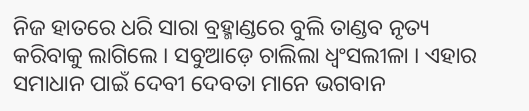ନିଜ ହାତରେ ଧରି ସାରା ବ୍ରହ୍ମାଣ୍ଡରେ ବୁଲି ତାଣ୍ଡବ ନୃତ୍ୟ କରିବାକୁ ଲାଗିଲେ । ସବୁଆଡ଼େ ଚାଲିଲା ଧ୍ୱଂସଲୀଳା । ଏହାର ସମାଧାନ ପାଇଁ ଦେବୀ ଦେବତା ମାନେ ଭଗବାନ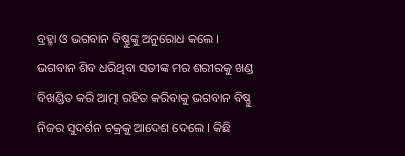ବ୍ରହ୍ମା ଓ ଭଗବାନ ବିଷ୍ଣୁଙ୍କୁ ଅନୁରୋଧ କଲେ । ଭଗବାନ ଶିବ ଧରିଥିବା ସତୀଙ୍କ ମର ଶରୀରକୁ ଖଣ୍ଡ ବିଖଣ୍ଡିତ କରି ଆତ୍ମା ରହିତ କରିବାକୁ ଭଗବାନ ବିଷ୍ଣୁ ନିଜର ସୁଦର୍ଶନ ଚକ୍ରକୁ ଆଦେଶ ଦେଲେ । କିଛି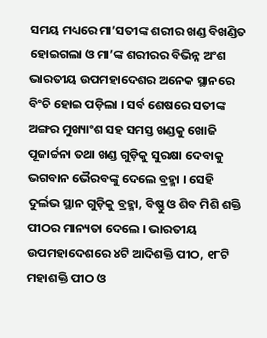ସମୟ ମଧ୍ୟରେ ମା’ସତୀଙ୍କ ଶରୀର ଖଣ୍ଡ ବିଖଣ୍ଡିତ ହୋଇଗଲା ଓ ମା’ଙ୍କ ଶରୀରର ବିଭିନ୍ନ ଅଂଶ ଭାରତୀୟ ଉପମହାଦେଶର ଅନେକ ସ୍ଥାନରେ ବିଂଚି ହୋଇ ପଡ଼ିଲା । ସର୍ବ ଶେଷରେ ସତୀଙ୍କ ଅଙ୍ଗର ମୁଖ୍ୟାଂଶ ସହ ସମସ୍ତ ଖଣ୍ଡକୁ ଖୋଜି ପୂଜାର୍ଚ୍ଚନା ତଥା ଖଣ୍ଡ ଗୁଡ଼ିକୁ ସୁରକ୍ଷା ଦେବାକୁ ଭଗବାନ ଭୈରବଙ୍କୁ ଦେଲେ ବ୍ରହ୍ମା । ସେହି ଦୁର୍ଲଭ ସ୍ଥାନ ଗୁଡ଼ିକୁ ବ୍ରହ୍ମା, ବିଷ୍ଣୁ ଓ ଶିବ ମିଶି ଶକ୍ତି ପୀଠର ମାନ୍ୟତା ଦେଲେ । ଭାରତୀୟ ଉପମହାଦେଶରେ ୪ଟି ଆଦିଶକ୍ତି ପୀଠ, ୧୮ଟି ମହାଶକ୍ତି ପୀଠ ଓ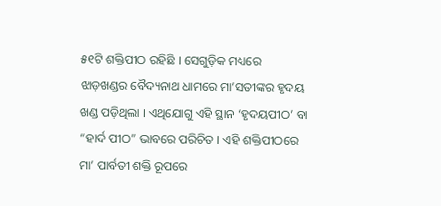୫୧ଟି ଶକ୍ତିପୀଠ ରହିଛି । ସେଗୁଡ଼ିକ ମଧ୍ୟରେ ଝାଡ଼ଖଣ୍ଡର ବୈଦ୍ୟନାଥ ଧାମରେ ମା’ସତୀଙ୍କର ହୃଦୟ ଖଣ୍ଡ ପଡ଼ିଥିଲା । ଏଥିଯୋଗୁ ଏହି ସ୍ଥାନ ‘ହୃଦୟପୀଠ’ ବା “ହାର୍ଦ ପୀଠ” ଭାବରେ ପରିଚିତ । ଏହି ଶକ୍ତିପୀଠରେ ମା’ ପାର୍ବତୀ ଶକ୍ତି ରୂପରେ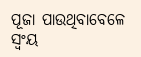ପୂଜା ପାଉଥିବାବେଳେ ସ୍ୱଂୟ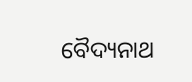ବୈଦ୍ୟନାଥ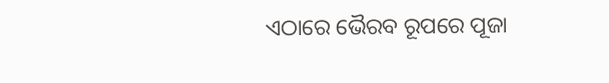ଏଠାରେ ଭୈରବ ରୂପରେ ପୂଜା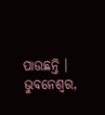ପାଉଛନ୍ତି । ଭୁବନେଶ୍ୱର,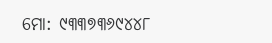ମୋ: ୯୩୩୭୩୬୯୪୪୮